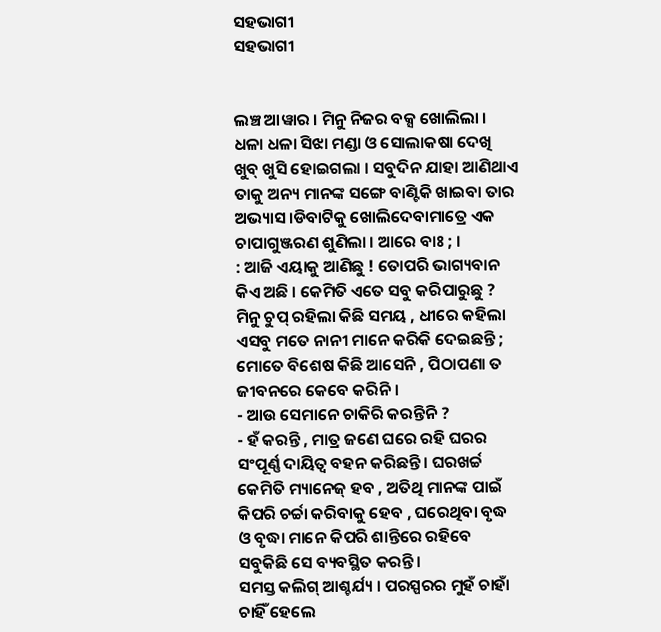ସହଭାଗୀ
ସହଭାଗୀ


ଲଞ୍ଚ ଆୱାର । ମିନୁ ନିଜର ବକ୍ସ ଖୋଲିଲା । ଧଳା ଧଳା ସିଝା ମଣ୍ଡା ଓ ସୋଲାକଷା ଦେଖି ଖୁବ୍ ଖୁସି ହୋଇଗଲା । ସବୁଦିନ ଯାହା ଆଣିଥାଏ ତାକୁ ଅନ୍ୟ ମାନଙ୍କ ସଙ୍ଗେ ବାଣ୍ଟିକି ଖାଇବା ତାର ଅଭ୍ୟାସ ।ଡିବାଟିକୁ ଖୋଲିଦେବାମାତ୍ରେ ଏକ ଚାପାଗୁଞ୍ଜରଣ ଶୁଣିଲା । ଆରେ ବାଃ ; ।
: ଆଜି ଏୟାକୁ ଆଣିଛୁ ! ତୋପରି ଭାଗ୍ୟବାନ କିଏ ଅଛି । କେମିତି ଏତେ ସବୁ କରିପାରୁଛୁ ?
ମିନୁ ଚୁପ୍ ରହିଲା କିଛି ସମୟ , ଧୀରେ କହିଲା ଏସବୁ ମତେ ନାନୀ ମାନେ କରିକି ଦେଇଛନ୍ତି ; ମୋତେ ବିଶେଷ କିଛି ଆସେନି , ପିଠାପଣା ତ ଜୀବନରେ କେବେ କରିନି ।
- ଆଉ ସେମାନେ ଚାକିରି କରନ୍ତିନି ?
- ହଁ କରନ୍ତି , ମାତ୍ର ଜଣେ ଘରେ ରହି ଘରର ସଂପୂର୍ଣ୍ଣ ଦାୟିତ୍ଵ ବହନ କରିଛନ୍ତି । ଘରଖର୍ଚ୍ଚ କେମିତି ମ୍ୟାନେଜ୍ ହବ , ଅତିଥି ମାନଙ୍କ ପାଇଁ କିପରି ଚର୍ଚ୍ଚା କରିବାକୁ ହେବ , ଘରେଥିବା ବୃଦ୍ଧ ଓ ବୃଦ୍ଧା ମାନେ କିପରି ଶାନ୍ତିରେ ରହିବେ ସବୁକିଛି ସେ ବ୍ୟବସ୍ଥିତ କରନ୍ତି ।
ସମସ୍ତ କଲିଗ୍ ଆଶ୍ଚର୍ଯ୍ୟ । ପରସ୍ପରର ମୁହଁ ଚାହାଁ ଚାହିଁ ହେଲେ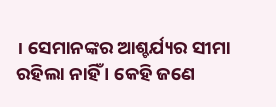। ସେମାନଙ୍କର ଆଶ୍ଚର୍ଯ୍ୟର ସୀମା ରହିଲା ନାହିଁ । କେହି ଜଣେ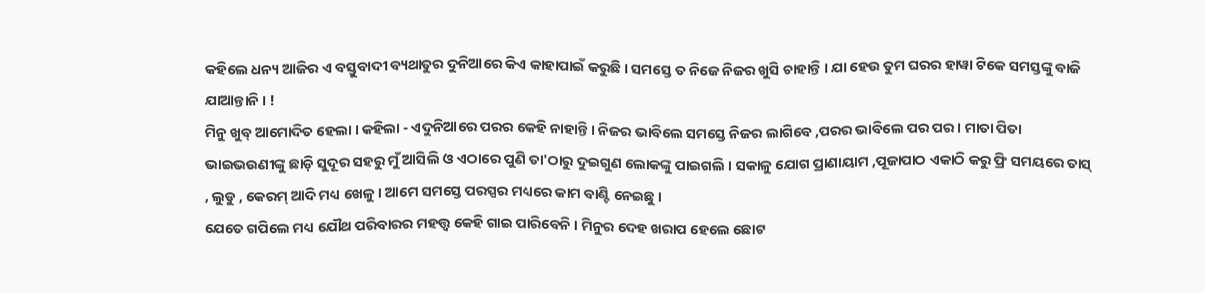କହିଲେ ଧନ୍ୟ ଆଜିର ଏ ବସ୍ତୁବାଦୀ ବ୍ୟଥାତୁର ଦୁନିଆରେ କିଏ କାହାପାଇଁ କରୁଛି । ସମସ୍ତେ ତ ନିଜେ ନିଜର ଖୁସି ଚାହାନ୍ତି । ଯା ହେଉ ତୁମ ଘରର ହାୱା ଟିକେ ସମସ୍ତଙ୍କୁ ବାଜି ଯାଆନ୍ତାନି । !
ମିନୁ ଖୁବ୍ ଆମୋଦିତ ହେଲା । କହିଲା - ଏଦୁନିଆରେ ପରର କେହି ନାହାନ୍ତି । ନିଜର ଭାବିଲେ ସମସ୍ତେ ନିଜର ଲାଗିବେ ,ପରର ଭାବିଲେ ପର ପର । ମାତା ପିତା ଭାଇଭଉଣୀଙ୍କୁ ଛାଡ଼ି ସୁଦୂର ସହରୁ ମୁଁ ଆସିଲି ଓ ଏଠାରେ ପୁଣି ତା'ଠାରୁ ଦୁଇଗୁଣ ଲୋକଙ୍କୁ ପାଇଗଲି । ସକାଳୁ ଯୋଗ ପ୍ରାଣାୟାମ ,ପୂଜାପାଠ ଏକାଠି କରୁ ଫ୍ରି ସମୟରେ ତାସ୍ , ଲୁଡୁ , କେରମ୍ ଆଦି ମଧ୍ୟ ଖେଳୁ । ଆମେ ସମସ୍ତେ ପରସ୍ପର ମଧ୍ୟରେ କାମ ବାଣ୍ଟି ନେଇଛୁ ।
ଯେତେ ଗପିଲେ ମଧ୍ୟ ଯୌଥ ପରିବାରର ମହତ୍ତ୍ଵ କେହି ଗାଇ ପାରିବେନି । ମିନୁର ଦେହ ଖରାପ ହେଲେ ଛୋଟ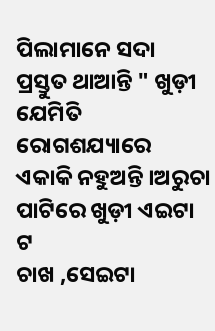ପିଲାମାନେ ସଦା ପ୍ରସ୍ତୁତ ଥାଆନ୍ତି " ଖୁଡ଼ୀ ଯେମିତି ରୋଗଶଯ୍ୟାରେ ଏକାକି ନହୁଅନ୍ତି ।ଅରୁଚା ପାଟିରେ ଖୁଡ଼ୀ ଏଇଟା ଟ
ଚାଖ ,ସେଇଟା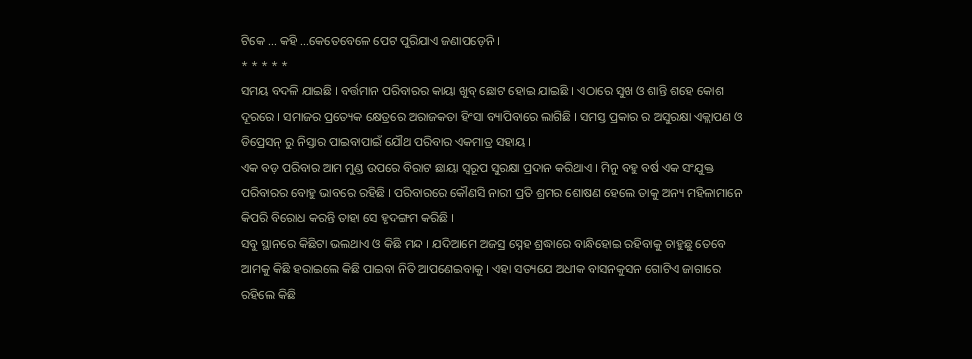ଟିକେ ... କହି ...କେତେବେଳେ ପେଟ ପୁରିଯାଏ ଜଣାପଡ଼େନି ।
* * * * *
ସମୟ ବଦଳି ଯାଇଛି । ବର୍ତ୍ତମାନ ପରିବାରର କାୟା ଖୁବ୍ ଛୋଟ ହୋଇ ଯାଇଛି । ଏଠାରେ ସୁଖ ଓ ଶାନ୍ତି ଶହେ କୋଶ ଦୂରରେ । ସମାଜର ପ୍ରତ୍ୟେକ କ୍ଷେତ୍ରରେ ଅରାଜକତା ହିଂସା ବ୍ୟାପିବାରେ ଲାଗିଛି । ସମସ୍ତ ପ୍ରକାର ର ଅସୁରକ୍ଷା ଏକ୍ଲାପଣ ଓ ଡିପ୍ରେସନ୍ ରୁ ନିସ୍ତାର ପାଇବାପାଇଁ ଯୌଥ ପରିବାର ଏକମାତ୍ର ସହାୟ ।
ଏକ ବଡ଼ ପରିବାର ଆମ ମୁଣ୍ଡ ଉପରେ ବିରାଟ ଛାୟା ସ୍ୱରୂପ ସୁରକ୍ଷା ପ୍ରଦାନ କରିଥାଏ । ମିନୁ ବହୁ ବର୍ଷ ଏକ ସଂଯୁକ୍ତ ପରିବାରର ବୋହୁ ଭାବରେ ରହିଛି । ପରିବାରରେ କୌଣସି ନାରୀ ପ୍ରତି ଶ୍ରମର ଶୋଷଣ ହେଲେ ତାକୁ ଅନ୍ୟ ମହିଳାମାନେ କିପରି ବିରୋଧ କରନ୍ତି ତାହା ସେ ହୃଦଙ୍ଗମ କରିଛି ।
ସବୁ ସ୍ଥାନରେ କିଛିଟା ଭଲଥାଏ ଓ କିଛି ମନ୍ଦ । ଯଦିଆମେ ଅଜସ୍ର ସ୍ନେହ ଶ୍ରଦ୍ଧାରେ ବାନ୍ଧିହୋଇ ରହିବାକୁ ଚାହୁଛୁ ତେବେ ଆମକୁ କିଛି ହରାଇଲେ କିଛି ପାଇବା ନିତି ଆପଣେଇବାକୁ । ଏହା ସତ୍ୟଯେ ଅଧୀକ ବାସନକୁସନ ଗୋଟିଏ ଜାଗାରେ ରହିଲେ କିଛି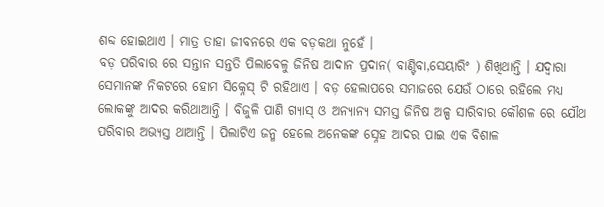ଶବ୍ଦ ହୋଇଥାଏ । ମାତ୍ର ତାହା ଜୀବନରେ ଏକ ବଡ଼କଥା ନୁହେଁ ।
ବଡ଼ ପରିବାର ରେ ସନ୍ତାନ ସନ୍ତତି ପିଲାବେଳୁ ଜିନିଷ ଆଦାନ ପ୍ରଦାନ( ବାଣ୍ଟିବା,ସେୟାରିଂ ) ଶିଖିଥାନ୍ତି । ଯଦ୍ୱାରା ସେମାନଙ୍କ ନିକଟରେ ହୋମ ସିକ୍ନେସ୍ ଟି ରହିଥାଏ । ବଡ଼ ହେଲାପରେ ସମାଜରେ ଯେଉଁ ଠାରେ ରହିଲେ ମଧ୍ୟ ଲୋକଙ୍କୁ ଆଦର କରିଥାଆନ୍ତି । ବିଜୁଳି ପାଣି ଗ୍ୟାସ୍ ଓ ଅନ୍ୟାନ୍ୟ ସମସ୍ତ ଜିନିଷ ଅଳ୍ପ ସାରିବାର କୌଶଳ ରେ ଯୌଥ ପରିବାର ଅଭ୍ୟସ୍ତ ଥାଆନ୍ତି । ପିଲାଟିଏ ଜନ୍ମ ହେଲେ ଅନେକଙ୍କ ସ୍ନେହ ଆଦର ପାଇ ଏକ ବିଶାଳ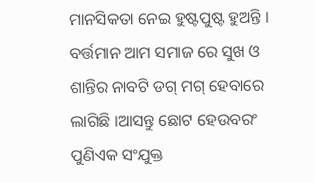ମାନସିକତା ନେଇ ହୁଷ୍ଟପୁଷ୍ଟ ହୁଅନ୍ତି ।
ବର୍ତ୍ତମାନ ଆମ ସମାଜ ରେ ସୁଖ ଓ ଶାନ୍ତିର ନାବଟି ଡଗ୍ ମଗ୍ ହେବାରେ ଲାଗିଛି ।ଆସନ୍ତୁ ଛୋଟ ହେଉବରଂ ପୁଣିଏକ ସଂଯୁକ୍ତ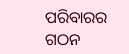ପରିବାରର ଗଠନ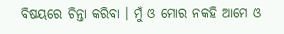ବିଷୟରେ ଚିନ୍ତା କରିବା । ମୁଁ ଓ ମୋର ନକହି ଆମେ ଓ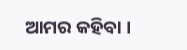ଆମର କହିବା ।